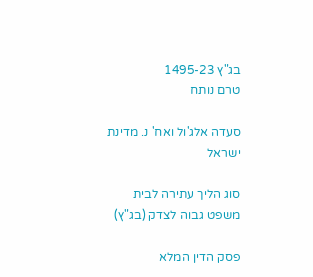בג"ץ 1495-23
טרם נותח

סעדה אלג'ול ואח' נ. מדינת ישראל

סוג הליך עתירה לבית משפט גבוה לצדק (בג"ץ)

פסק הדין המלא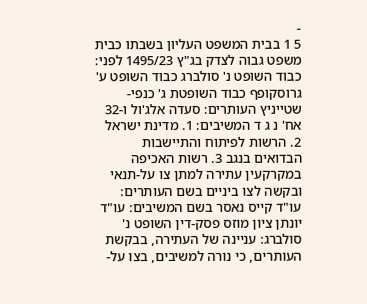-
5 1 בבית המשפט העליון בשבתו כבית משפט גבוה לצדק בג"ץ 1495/23 לפני: כבוד השופט נ' סולברג כבוד השופט ע' גרוסקופף כבוד השופטת ג' כנפי-שטייניץ העותרים: סעדה אלג'ול ו-32 אח' נ ג ד המשיבים: 1. מדינת ישראל 2. הרשות לפיתוח והתיישבות הבדואים בנגב 3. רשות האכיפה במקרקעין עתירה למתן צו על-תנאי ובקשה לצו ביניים בשם העותרים: עו"ד קייס נאסר בשם המשיבים: עו"ד יונתן ציון מוזס פסק-דין השופט נ' סולברג: עניינה של העתירה, בבקשת העותרים, כי נורה למשיבים, בצו על-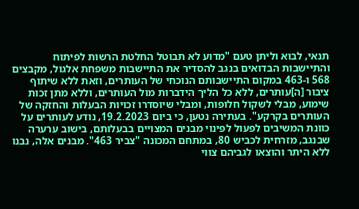תנאי, לבוא וליתן טעם "מדוע לא תבוטל החלטת הרשות לפיתוח והתיישבות הבדואים בנגב להסדיר את התיישבות משפחת אלגול, מקבצים 568 ו-463 במקום התיישבותם הנוכחי של העותרים, וזאת ללא שיתוף ציבור [ה]עותרים, ללא כל הליך הידברות מול העותרים, וללא מתן זכות שימוע, מבלי לשקול חלופות, ומבלי שיוסדרו זכויות הבעלות והחזקה של העותרים בקרקע". בעתירה נטען, כי ביום 19.2.2023, נודע לעותרים על כוונת המשיבים לפעול לפינוי מבנים המצויים בבעלותם, בישוב ערערה שבנגב, מזרחית לכביש 80, במתחם המכונה "צביר 463". מבנים אלה, נבנו ללא היתר והוצאו לגביהם צווי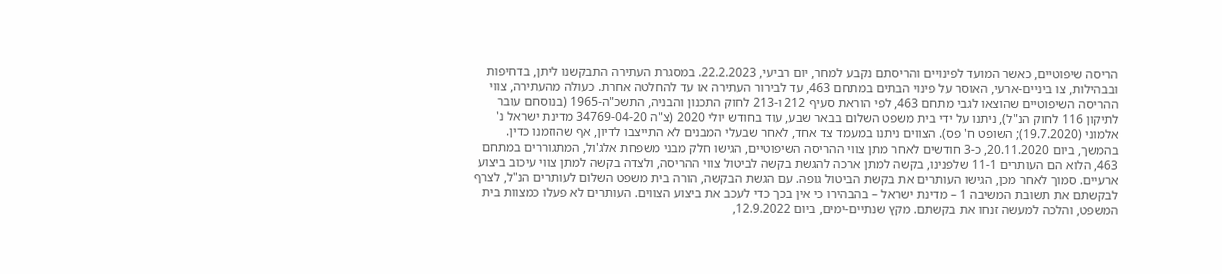הריסה שיפוטיים, כאשר המועד לפינויים והריסתם נקבע למחר, יום רביעי, 22.2.2023. במסגרת העתירה התבקשנו ליתן, בדחיפות ובבהילות, צו ביניים-ארעי, האוסר על פינוי הבתים במתחם 463, עד לבירור העתירה או עד להחלטה אחרת. כעולה מהעתירה, צווי ההריסה השיפוטיים שהוצאו לגבי מתחם 463, לפי הוראת סעיף 212 ו-213 לחוק התכנון והבניה, התשכ"ה-1965 (בנוסחם עובר לתיקון 116 לחוק הנ"ל), ניתנו על ידי בית משפט השלום בבאר שבע, עוד בחודש יולי 2020 (צ"ה 34769-04-20 מדינת ישראל נ' אלמוני (19.7.2020); השופט ח' פס). הצווים ניתנו במעמד צד אחד, לאחר שבעלי המבנים לא התייצבו לדיון, אף שהוזמנו כדין. בהמשך, ביום 20.11.2020, כ-3 חודשים לאחר מתן צווי ההריסה השיפוטיים, הגישו חלק מבני משפחת אלג'ול, המתגוררים במתחם 463, הלוא הם העותרים 11-1 שלפנינו, בקשה למתן ארכה להגשת בקשה לביטול צווי ההריסה, ולצדה בקשה למתן צווי עיכוב ביצוע ארעיים. סמוך לאחר מכן, הגישו העותרים את בקשת הביטול גופה. עם הגשת הבקשה, הורה בית משפט השלום לעותרים הנ"ל, לצרף לבקשתם את תשובת המשיבה 1 – מדינת ישראל – בהבהירו כי אין בכך כדי לעכב את ביצוע הצווים. העותרים לא פעלו כמצוות בית המשפט, והלכה למעשה זנחו את בקשתם. מקץ שנתיים-ימים, ביום 12.9.2022,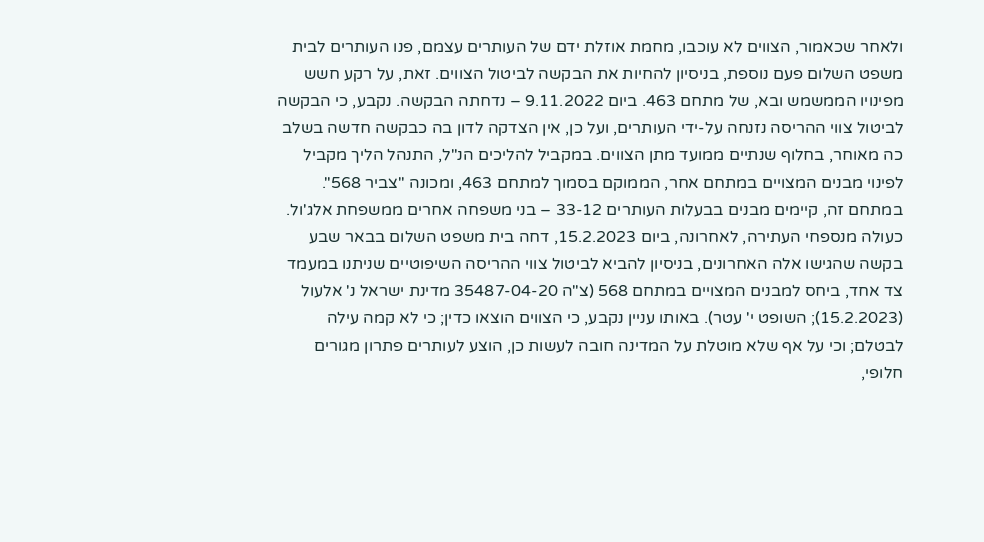ולאחר שכאמור, הצווים לא עוכבו, מחמת אוזלת ידם של העותרים עצמם, פנו העותרים לבית משפט השלום פעם נוספת, בניסיון להחיות את הבקשה לביטול הצווים. זאת, על רקע חשש מפינויו הממשמש ובא, של מתחם 463. ביום 9.11.2022 – נדחתה הבקשה. נקבע, כי הבקשה לביטול צווי ההריסה נזנחה על-ידי העותרים, ועל כן, אין הצדקה לדון בה כבקשה חדשה בשלב כה מאוחר, בחלוף שנתיים ממועד מתן הצווים. במקביל להליכים הנ"ל, התנהל הליך מקביל לפינוי מבנים המצויים במתחם אחר, הממוקם בסמוך למתחם 463, ומכונה "צביר 568". במתחם זה, קיימים מבנים בבעלות העותרים 33-12 – בני משפחה אחרים ממשפחת אלג'ול. כעולה מנספחי העתירה, לאחרונה, ביום 15.2.2023, דחה בית משפט השלום בבאר שבע בקשה שהגישו אלה האחרונים, בניסיון להביא לביטול צווי ההריסה השיפוטיים שניתנו במעמד צד אחד, ביחס למבנים המצויים במתחם 568 (צ"ה 35487-04-20 מדינת ישראל נ' אלעול (15.2.2023); השופט י' עטר). באותו עניין נקבע, כי הצווים הוצאו כדין; כי לא קמה עילה לבטלם; וכי על אף שלא מוטלת על המדינה חובה לעשות כן, הוצע לעותרים פתרון מגורים חלופי,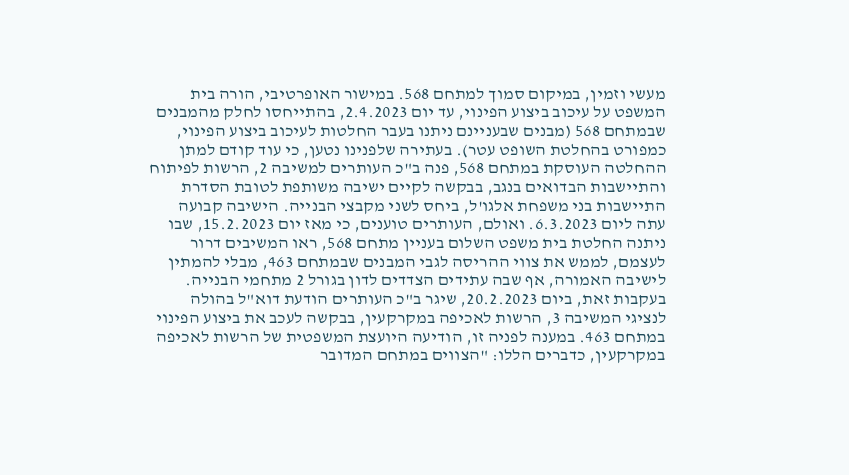מעשי וזמין, במיקום סמוך למתחם 568. במישור האופרטיבי, הורה בית המשפט על עיכוב ביצוע הפינוי, עד יום 2.4.2023, בהתייחסו לחלק מהמבנים שבמתחם 568 (מבנים שבעניינם ניתנו בעבר החלטות לעיכוב ביצוע הפינוי, כמפורט בהחלטת השופט עטר). בעתירה שלפנינו נטען, כי עוד קודם למתן ההחלטה העוסקת במתחם 568, פנה ב"כ העותרים למשיבה 2, הרשות לפיתוח והתיישבות הבדואים בנגב, בבקשה לקיים ישיבה משותפת לטובת הסדרת התיישבות בני משפחת אלגו'ל, ביחס לשני מקבצי הבנייה. הישיבה קבועה עתה ליום 6.3.2023. ואולם, העותרים טוענים, כי מאז יום 15.2.2023, שבו ניתנה החלטת בית משפט השלום בעניין מתחם 568, ראו המשיבים דרור לעצמם, לממש את צווי ההריסה לגבי המבנים שבמתחם 463, מבלי להמתין לישיבה האמורה, אף שבה עתידים הצדדים לדון בגורל 2 מתחמי הבנייה. בעקבות זאת, ביום 20.2.2023, שיגר ב"כ העותרים הודעת דוא"ל בהולה לנציגי המשיבה 3, הרשות לאכיפה במקרקעין, בבקשה לעכב את ביצוע הפינוי במתחם 463. במענה לפניה זו, הודיעה היועצת המשפטית של הרשות לאכיפה במקרקעין, כדברים הללו: "הצווים במתחם המדובר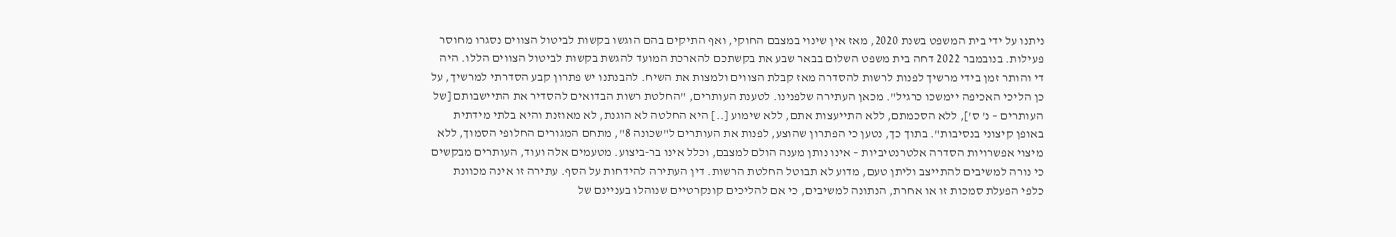ניתנו על ידי בית המשפט בשנת 2020, מאז אין שינוי במצבם החוקי, ואף התיקים בהם הוגשו בקשות לביטול הצווים נסגרו מחוסר פעילות. בנובמבר 2022 דחה בית משפט השלום בבאר שבע את בקשתכם להארכת המועד להגשת בקשות לביטול הצווים הללו. היה די והותר זמן בידי מרשיך לפנות לרשות להסדרה מאז קבלת הצווים ולמצות את השיח. להבנתנו יש פתרון קבע הסדרתי למרשיך, על כן הליכי האכיפה יימשכו כרגיל". מכאן העתירה שלפנינו. לטענת העותרים, "החלטת רשות הבדואים להסדיר את התיישבותם [של העותרים – נ' ס'], ללא הסכמתם, ללא התייעצות אתם, ללא שימוע [..] היא החלטה לא הוגנת, לא מאוזנת והיא בלתי מידתית באופן קיצוני בנסיבות". בתוך כך, נטען כי הפתרון שהוצע, לפנות את העותרים ל"שכונה 8", מתחם המגורים החלופי הסמוך, ללא מיצוי אפשרויות הסדרה אלטרנטיביות – אינו נותן מענה הולם למצבם, וכלל אינו בר-ביצוע. מטעמים אלה ועוד, העותרים מבקשים כי נורה למשיבים להתייצב וליתן טעם, מדוע לא תבוטל החלטת הרשות. דין העתירה להידחות על הסף. עתירה זו אינה מכוונת כלפי הפעלת סמכות זו או אחרת, הנתונה למשיבים, כי אם להליכים קונקרטיים שנוהלו בעניינם של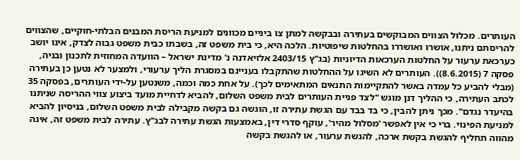העותרים. מכלול הצווים המבוקשים בעתירה ובבקשה למתן צו ביניים מכוונים למניעת הריסת המבנים הבלתי-חוקיים, שהצווים להריסתם ניתנו, אושרו ואושררו בהחלטות שיפוטיות. הלכה היא, כי בית משפט זה, בשבתו כבית משפט גבוה לצדק, אינו יושב כערכאת ערעור על החלטות הערכאות הדיוניות (בג"ץ 2403/15 אלזיאדנה נ' מדינת ישראל – הוועדה המחוזית לתכנון ובניה, פסקה 7 (8.6.2015)). העותרים לא השיגו על ההחלטות שהתקבלו בעניינם במסגרת הליך ערעורי, ולמצער לא נטען כן בעתירה (מבלי להביע כל עמדה באשר להתקיימות התנאים המתאימים לכך). על אחת כמה וכמה, משנטען על-ידי העותרים, בפסקה 35 לכתב העתירה, כי ההליך דנן מוגש "לצד פניית העותרים לבית משפט השלום, להביא לדחיית מועד ביצוע צווי ההריסה שניתנו בהיעדר נגדם". מכך ניתן להבין, כי בד בבד עם הגשת עתירה זו, הוגשה גם בקשה מקבילה לבית משפט השלום, בניסיון להביא למניעת הפינוי. ברי כי אין לאפשר 'מסלול מהיר', עוקף סדרי דין, באמצעות הגשת עתירה לבג"ץ. עתירה לבית משפט זה, אינה מהווה תחליף להגשת בקשת ארכה, להגשת ערעור, או להגשת בקשה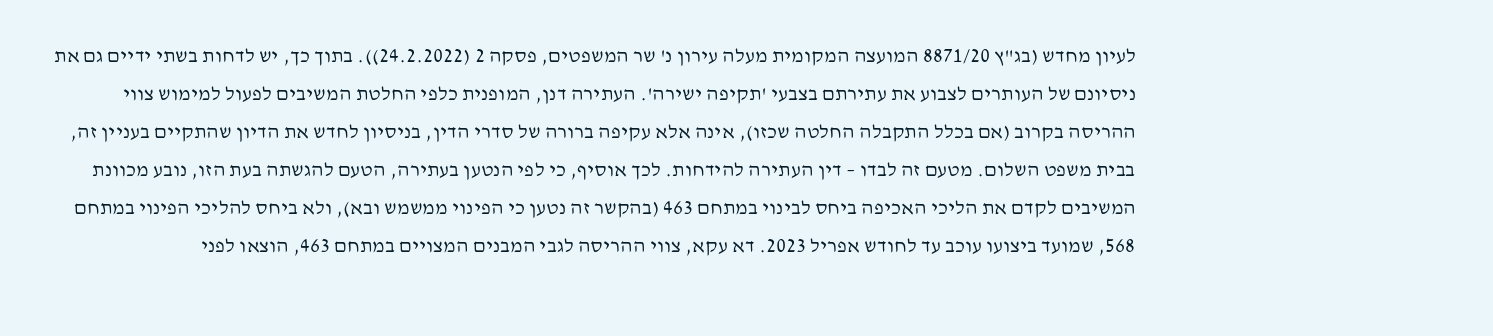לעיון מחדש (בג"ץ 8871/20 המועצה המקומית מעלה עירון נ' שר המשפטים, פסקה 2 (24.2.2022)). בתוך כך, יש לדחות בשתי ידיים גם את ניסיונם של העותרים לצבוע את עתירתם בצבעי 'תקיפה ישירה'. העתירה דנן, המופנית כלפי החלטת המשיבים לפעול למימוש צווי ההריסה בקרוב (אם בכלל התקבלה החלטה שכזו), אינה אלא עקיפה ברורה של סדרי הדין, בניסיון לחדש את הדיון שהתקיים בעניין זה, בבית משפט השלום. מטעם זה לבדו – דין העתירה להידחות. לכך אוסיף, כי לפי הנטען בעתירה, הטעם להגשתה בעת הזו, נובע מכוונת המשיבים לקדם את הליכי האכיפה ביחס לבינוי במתחם 463 (בהקשר זה נטען כי הפינוי ממשמש ובא), ולא ביחס להליכי הפינוי במתחם 568, שמועד ביצועו עוכב עד לחודש אפריל 2023. דא עקא, צווי ההריסה לגבי המבנים המצויים במתחם 463, הוצאו לפני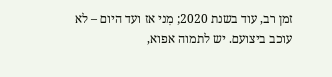זמן רב, עוד בשנת 2020; מִני אז ועד היום – לא עוכב ביצועם. יש לתמוה אפוא,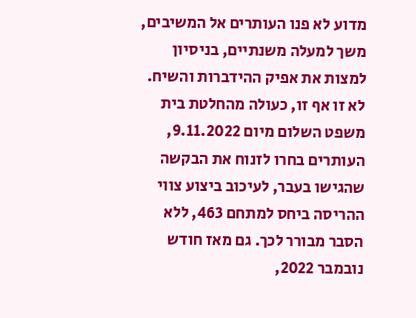מדוע לא פנו העותרים אל המשיבים, משך למעלה משנתיים, בניסיון למצות את אפיק ההידברות והשיח. לא זו אף זו, כעולה מהחלטת בית משפט השלום מיום 9.11.2022, העותרים בחרו לזנוח את הבקשה שהגישו בעבר, לעיכוב ביצוע צווי ההריסה ביחס למתחם 463, ללא הסבר מבורר לכך. גם מאז חודש נובמבר 2022,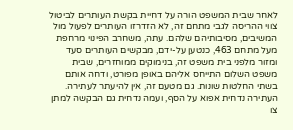לאחר שבית המשפט הורה על דחיית בקשת העותרים לביטול צווי ההריסה לגבי מתחם זה, לא הזדרזו העותרים לפעול מול המשיבים, מסיבותיהם שלהם. עתה, משחרב הפינוי מרחפת מעל מתחם 463, כנטען על-ידם, מבקשים העותרים סעד ומזור מלפני בית משפט זה, בנימוקים ממוחזרים, שבית משפט השלום התייחס אליהם באופן מפורט, ודחה אותם בשתי החלטות שונות. גם מטעם זה, אין להיעתר לעתירה. העתירה נדחית אפוא על הסף, ועמה נדחית גם הבקשה למתן צו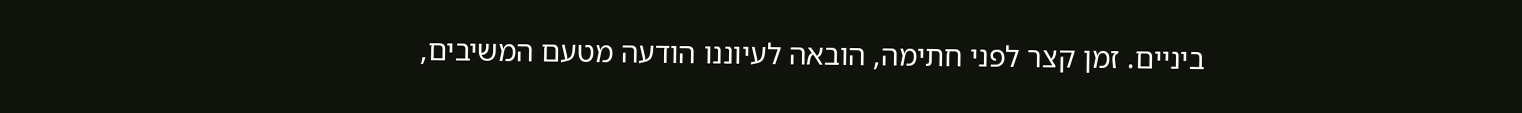ביניים. זמן קצר לפני חתימה, הובאה לעיוננו הודעה מטעם המשיבים,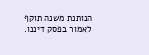הנותנת משנה תוקף לאמור בפסק דיננו.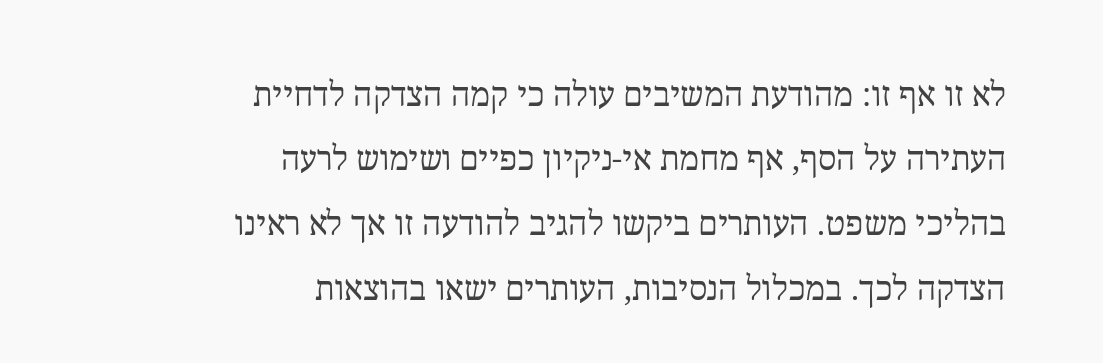לא זו אף זו: מהודעת המשיבים עולה כי קמה הצדקה לדחיית העתירה על הסף, אף מחמת אי-ניקיון כפיים ושימוש לרעה בהליכי משפט. העותרים ביקשו להגיב להודעה זו אך לא ראינו הצדקה לכך. במכלול הנסיבות, העותרים ישאו בהוצאות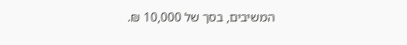המשיבים, בסך של 10,000 ₪.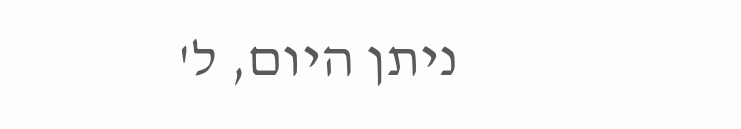ניתן היום, ל'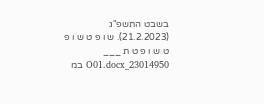בשבט התשפ"ג (21.2.2023). ש ו פ ט ש ו פ ט ש ו פ ט ת ___ 23014950_O01.docx במ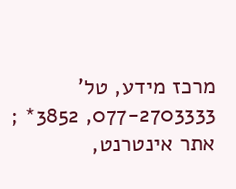מרכז מידע, טל' 077-2703333, 3852* ; אתר אינטרנט,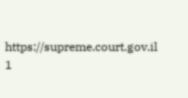https://supreme.court.gov.il 1